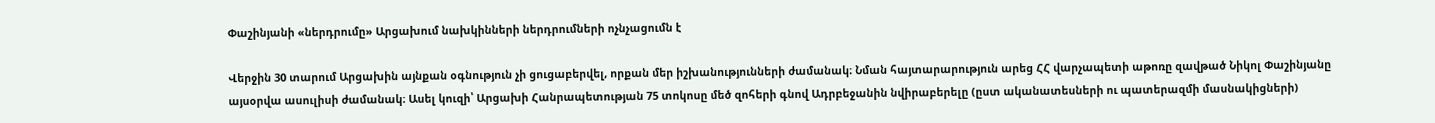Փաշինյանի «ներդրումը» Արցախում նախկինների ներդրումների ոչնչացումն է

Վերջին 30 տարում Արցախին այնքան օգնություն չի ցուցաբերվել, որքան մեր իշխանությունների ժամանակ։ Նման հայտարարություն արեց ՀՀ վարչապետի աթոռը զավթած Նիկոլ Փաշինյանը այսօրվա ասուլիսի ժամանակ։ Ասել կուզի՝ Արցախի Հանրապետության 75 տոկոսը մեծ զոհերի գնով Ադրբեջանին նվիրաբերելը (ըստ ականատեսների ու պատերազմի մասնակիցների)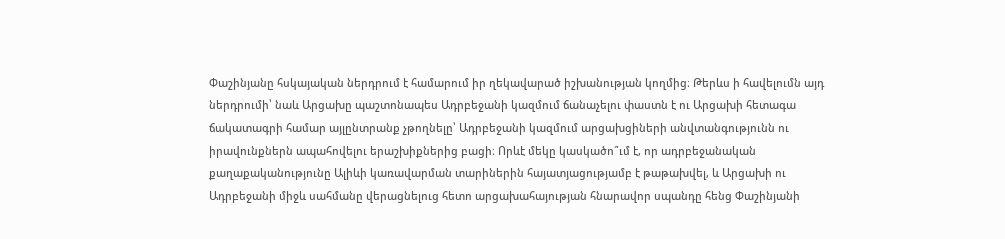Փաշինյանը հսկայական ներդրում է համարում իր ղեկավարած իշխանության կողմից։ Թերևս ի հավելումն այդ ներդրումի՝ նաև Արցախը պաշտոնապես Ադրբեջանի կազմում ճանաչելու փաստն է ու Արցախի հետագա ճակատագրի համար այլընտրանք չթողնելը՝ Ադրբեջանի կազմում արցախցիների անվտանգությունն ու իրավունքներն ապահովելու երաշխիքներից բացի։ Որևէ մեկը կասկածո՞ւմ է, որ ադրբեջանական քաղաքականությունը Ալիևի կառավարման տարիներին հայատյացությամբ է թաթախվել, և Արցախի ու Ադրբեջանի միջև սահմանը վերացնելուց հետո արցախահայության հնարավոր սպանդը հենց Փաշինյանի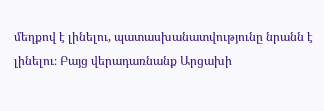մեղքով է լինելու, պատասխանատվությունը նրանն է լինելու։ Բայց վերադառնանք Արցախի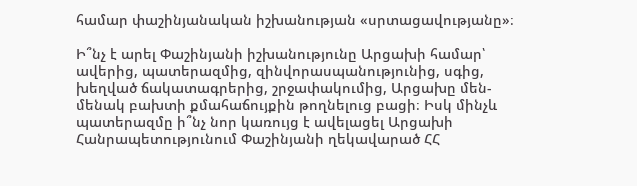համար փաշինյանական իշխանության «սրտացավությանը»։

Ի՞նչ է արել Փաշինյանի իշխանությունը Արցախի համար՝ ավերից, պատերազմից, զինվորասպանությունից, սգից, խեղված ճակատագրերից, շրջափակումից, Արցախը մեն-մենակ բախտի քմահաճույքին թողնելուց բացի։ Իսկ մինչև պատերազմը ի՞նչ նոր կառույց է ավելացել Արցախի Հանրապետությունում Փաշինյանի ղեկավարած ՀՀ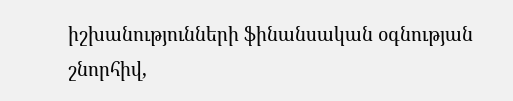իշխանությունների ֆինանսական օգնության շնորհիվ,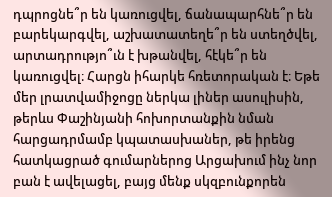դպրոցնե՞ր են կառուցվել, ճանապարհնե՞ր են բարեկարգվել, աշխատատեղե՞ր են ստեղծվել, արտադրությո՞ւն է խթանվել, հէկե՞ր են կառուցվել։ Հարցն իհարկե հռետորական է։ Եթե մեր լրատվամիջոցը ներկա լիներ ասուլիսին, թերևս Փաշինյանի հոխորտանքին նման հարցադրմամբ կպատասխաներ, թե իրենց հատկացրած գումարներոց Արցախում ինչ նոր բան է ավելացել, բայց մենք սկզբունքորեն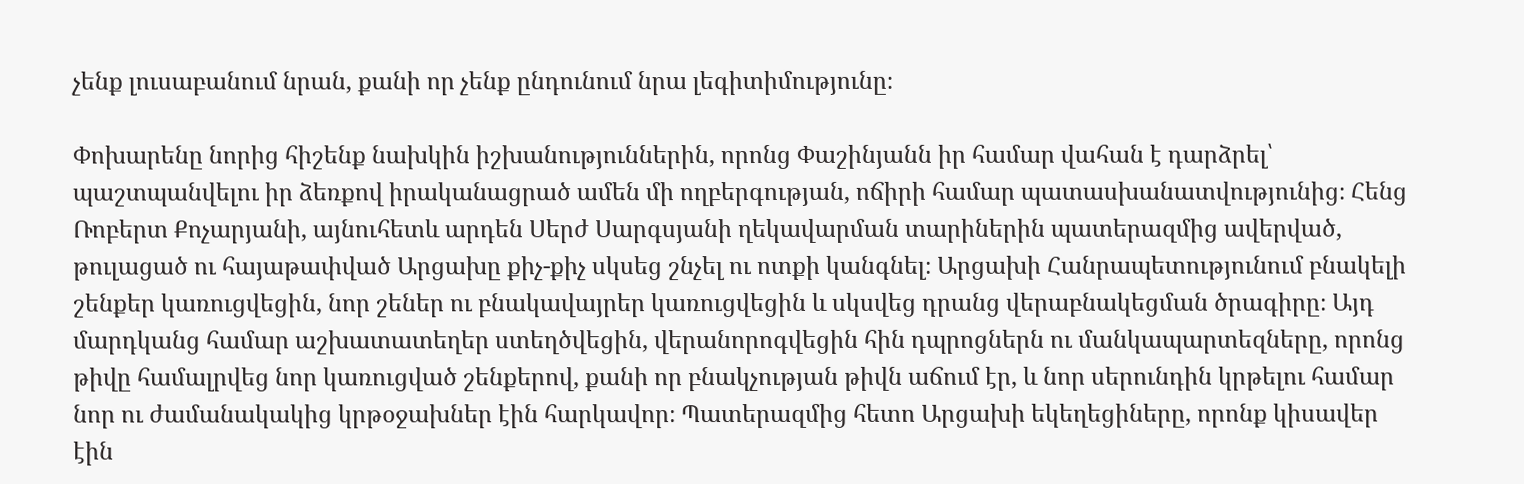չենք լուսաբանում նրան, քանի որ չենք ընդունում նրա լեգիտիմությունը։

Փոխարենը նորից հիշենք նախկին իշխանություններին, որոնց Փաշինյանն իր համար վահան է դարձրել՝ պաշտպանվելու իր ձեռքով իրականացրած ամեն մի ողբերգության, ոճիրի համար պատասխանատվությունից։ Հենց Ռոբերտ Քոչարյանի, այնուհետև արդեն Սերժ Սարգսյանի ղեկավարման տարիներին պատերազմից ավերված, թուլացած ու հայաթափված Արցախը քիչ-քիչ սկսեց շնչել ու ոտքի կանգնել։ Արցախի Հանրապետությունում բնակելի շենքեր կառուցվեցին, նոր շեներ ու բնակավայրեր կառուցվեցին և սկսվեց դրանց վերաբնակեցման ծրագիրը։ Այդ մարդկանց համար աշխատատեղեր ստեղծվեցին, վերանորոգվեցին հին դպրոցներն ու մանկապարտեզները, որոնց թիվը համալրվեց նոր կառուցված շենքերով, քանի որ բնակչության թիվն աճում էր, և նոր սերունդին կրթելու համար նոր ու ժամանակակից կրթօջախներ էին հարկավոր։ Պատերազմից հետո Արցախի եկեղեցիները, որոնք կիսավեր էին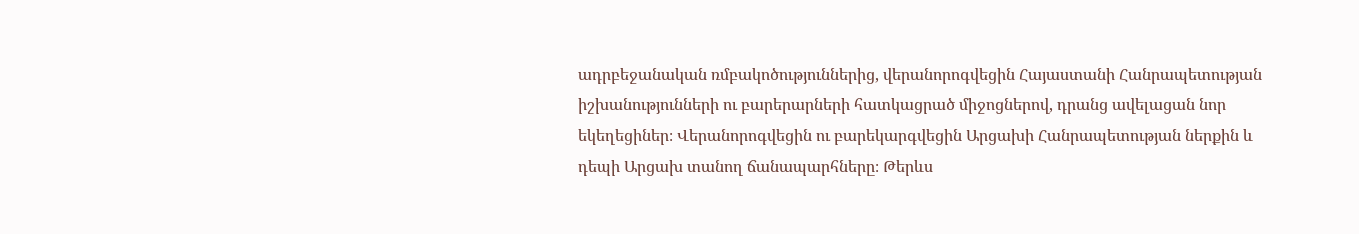ադրբեջանական ռմբակոծություններից, վերանորոգվեցին Հայաստանի Հանրապետության իշխանությունների ու բարերարների հատկացրած միջոցներով, դրանց ավելացան նոր եկեղեցիներ։ Վերանորոգվեցին ու բարեկարգվեցին Արցախի Հանրապետության ներքին և դեպի Արցախ տանող ճանապարհները։ Թերևս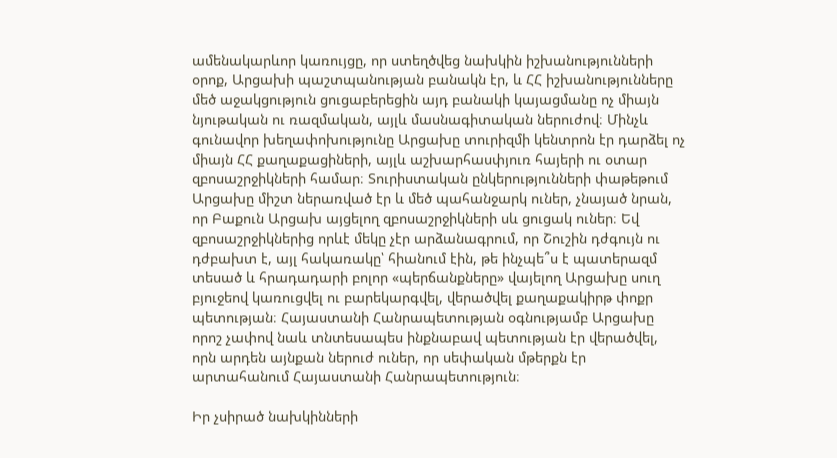ամենակարևոր կառույցը, որ ստեղծվեց նախկին իշխանությունների օրոք, Արցախի պաշտպանության բանակն էր, և ՀՀ իշխանությունները մեծ աջակցություն ցուցաբերեցին այդ բանակի կայացմանը ոչ միայն նյութական ու ռազմական, այլև մասնագիտական ներուժով։ Մինչև գունավոր խեղափոխությունը Արցախը տուրիզմի կենտրոն էր դարձել ոչ միայն ՀՀ քաղաքացիների, այլև աշխարհասփյուռ հայերի ու օտար զբոսաշրջիկների համար։ Տուրիստական ընկերությունների փաթեթում Արցախը միշտ ներառված էր և մեծ պահանջարկ ուներ, չնայած նրան, որ Բաքուն Արցախ այցելող զբոսաշրջիկների սև ցուցակ ուներ։ Եվ զբոսաշրջիկներից որևէ մեկը չէր արձանագրում, որ Շուշին դժգույն ու դժբախտ է, այլ հակառակը՝ հիանում էին, թե ինչպե՞ս է պատերազմ տեսած և հրադադարի բոլոր «պերճանքները» վայելող Արցախը սուղ բյուջեով կառուցվել ու բարեկարգվել, վերածվել քաղաքակիրթ փոքր պետության։ Հայաստանի Հանրապետության օգնությամբ Արցախը որոշ չափով նաև տնտեսապես ինքնաբավ պետության էր վերածվել, որն արդեն այնքան ներուժ ուներ, որ սեփական մթերքն էր արտահանում Հայաստանի Հանրապետություն։

Իր չսիրած նախկինների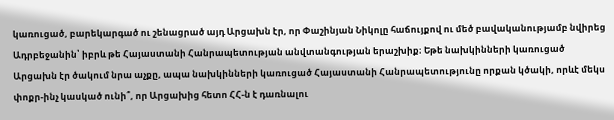կառուցած, բարեկարգած ու շենացրած այդ Արցախն էր, որ Փաշինյան Նիկոլը հաճույքով ու մեծ բավականությամբ նվիրեց Ադրբեջանին՝ իբրև թե Հայաստանի Հանրապետության անվտանգության երաշխիք։ Եթե նախկինների կառուցած Արցախն էր ծակում նրա աչքը, ապա նախկինների կառուցած Հայաստանի Հանրապետությունը որքան կծակի, որևէ մեկս փոքր-ինչ կասկած ունի՞, որ Արցախից հետո ՀՀ-ն է դառնալու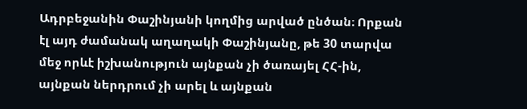Ադրբեջանին Փաշինյանի կողմից արված ընծան։ Որքան էլ այդ ժամանակ աղաղակի Փաշինյանը, թե 30 տարվա մեջ որևէ իշխանություն այնքան չի ծառայել ՀՀ-ին, այնքան ներդրում չի արել և այնքան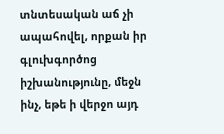տնտեսական աճ չի ապահովել, որքան իր գլուխգործոց իշխանությունը, մեջն ինչ, եթե ի վերջո այդ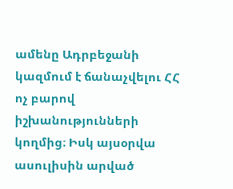ամենը Ադրբեջանի կազմում է ճանաչվելու ՀՀ ոչ բարով իշխանությունների կողմից։ Իսկ այսօրվա ասուլիսին արված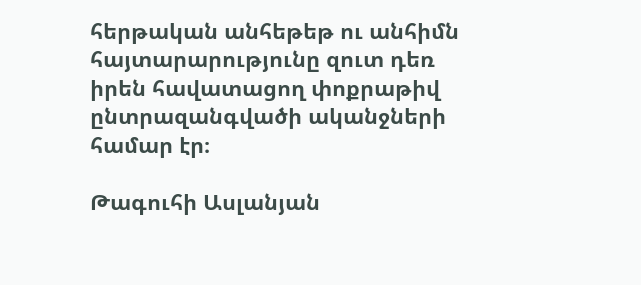հերթական անհեթեթ ու անհիմն հայտարարությունը զուտ դեռ իրեն հավատացող փոքրաթիվ ընտրազանգվածի ականջների համար էր։

Թագուհի Ասլանյան